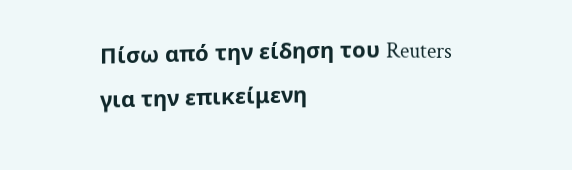Πίσω από την είδηση του Reuters για την επικείμενη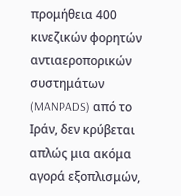προμήθεια 400 κινεζικών φορητών αντιαεροπορικών συστημάτων (MANPADS) από το Ιράν, δεν κρύβεται απλώς μια ακόμα αγορά εξοπλισμών,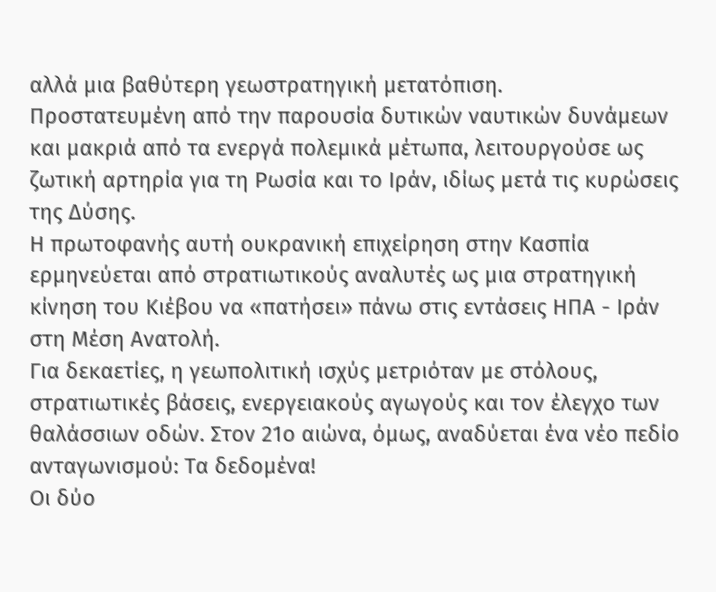αλλά μια βαθύτερη γεωστρατηγική μετατόπιση.
Προστατευμένη από την παρουσία δυτικών ναυτικών δυνάμεων και μακριά από τα ενεργά πολεμικά μέτωπα, λειτουργούσε ως ζωτική αρτηρία για τη Ρωσία και το Ιράν, ιδίως μετά τις κυρώσεις της Δύσης.
Η πρωτοφανής αυτή ουκρανική επιχείρηση στην Κασπία ερμηνεύεται από στρατιωτικούς αναλυτές ως μια στρατηγική κίνηση του Κιέβου να «πατήσει» πάνω στις εντάσεις ΗΠΑ - Ιράν στη Μέση Ανατολή.
Για δεκαετίες, η γεωπολιτική ισχύς μετριόταν με στόλους, στρατιωτικές βάσεις, ενεργειακούς αγωγούς και τον έλεγχο των θαλάσσιων οδών. Στον 21ο αιώνα, όμως, αναδύεται ένα νέο πεδίο ανταγωνισμού: Τα δεδομένα!
Οι δύο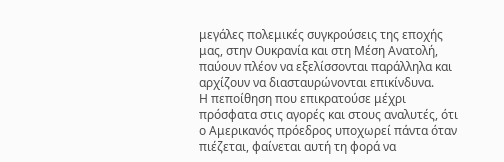μεγάλες πολεμικές συγκρούσεις της εποχής μας, στην Ουκρανία και στη Μέση Ανατολή, παύουν πλέον να εξελίσσονται παράλληλα και αρχίζουν να διασταυρώνονται επικίνδυνα.
Η πεποίθηση που επικρατούσε μέχρι πρόσφατα στις αγορές και στους αναλυτές, ότι ο Αμερικανός πρόεδρος υποχωρεί πάντα όταν πιέζεται, φαίνεται αυτή τη φορά να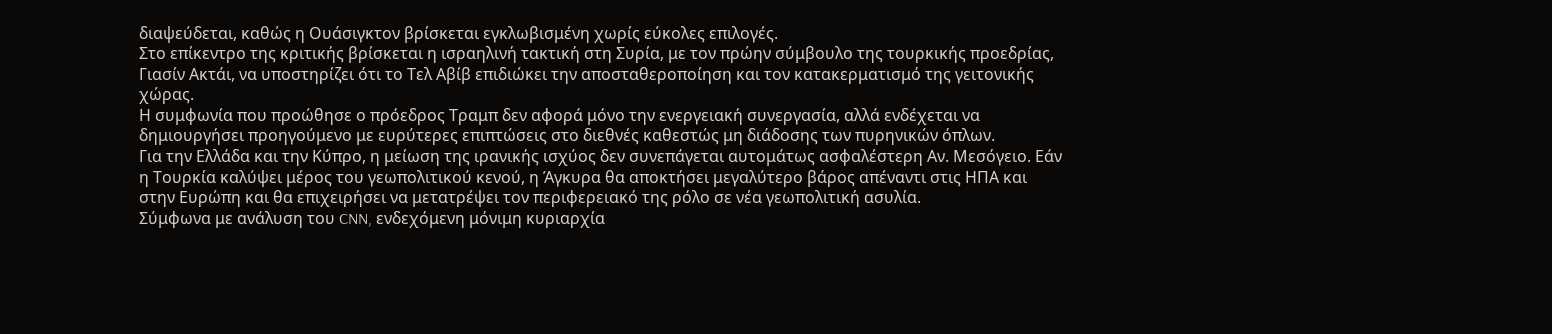διαψεύδεται, καθώς η Ουάσιγκτον βρίσκεται εγκλωβισμένη χωρίς εύκολες επιλογές.
Στο επίκεντρο της κριτικής βρίσκεται η ισραηλινή τακτική στη Συρία, με τον πρώην σύμβουλο της τουρκικής προεδρίας, Γιασίν Ακτάι, να υποστηρίζει ότι το Τελ Αβίβ επιδιώκει την αποσταθεροποίηση και τον κατακερματισμό της γειτονικής χώρας.
Η συμφωνία που προώθησε ο πρόεδρος Τραμπ δεν αφορά μόνο την ενεργειακή συνεργασία, αλλά ενδέχεται να δημιουργήσει προηγούμενο με ευρύτερες επιπτώσεις στο διεθνές καθεστώς μη διάδοσης των πυρηνικών όπλων.
Για την Ελλάδα και την Κύπρο, η μείωση της ιρανικής ισχύος δεν συνεπάγεται αυτομάτως ασφαλέστερη Αν. Μεσόγειο. Εάν η Τουρκία καλύψει μέρος του γεωπολιτικού κενού, η Άγκυρα θα αποκτήσει μεγαλύτερο βάρος απέναντι στις ΗΠΑ και στην Ευρώπη και θα επιχειρήσει να μετατρέψει τον περιφερειακό της ρόλο σε νέα γεωπολιτική ασυλία.
Σύμφωνα με ανάλυση του CNN, ενδεχόμενη μόνιμη κυριαρχία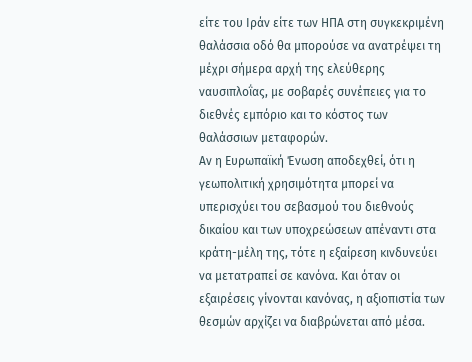είτε του Ιράν είτε των ΗΠΑ στη συγκεκριμένη θαλάσσια οδό θα μπορούσε να ανατρέψει τη μέχρι σήμερα αρχή της ελεύθερης ναυσιπλοΐας, με σοβαρές συνέπειες για το διεθνές εμπόριο και το κόστος των θαλάσσιων μεταφορών.
Αν η Ευρωπαϊκή Ένωση αποδεχθεί, ότι η γεωπολιτική χρησιμότητα μπορεί να υπερισχύει του σεβασμού του διεθνούς δικαίου και των υποχρεώσεων απέναντι στα κράτη-μέλη της, τότε η εξαίρεση κινδυνεύει να μετατραπεί σε κανόνα. Και όταν οι εξαιρέσεις γίνονται κανόνας, η αξιοπιστία των θεσμών αρχίζει να διαβρώνεται από μέσα.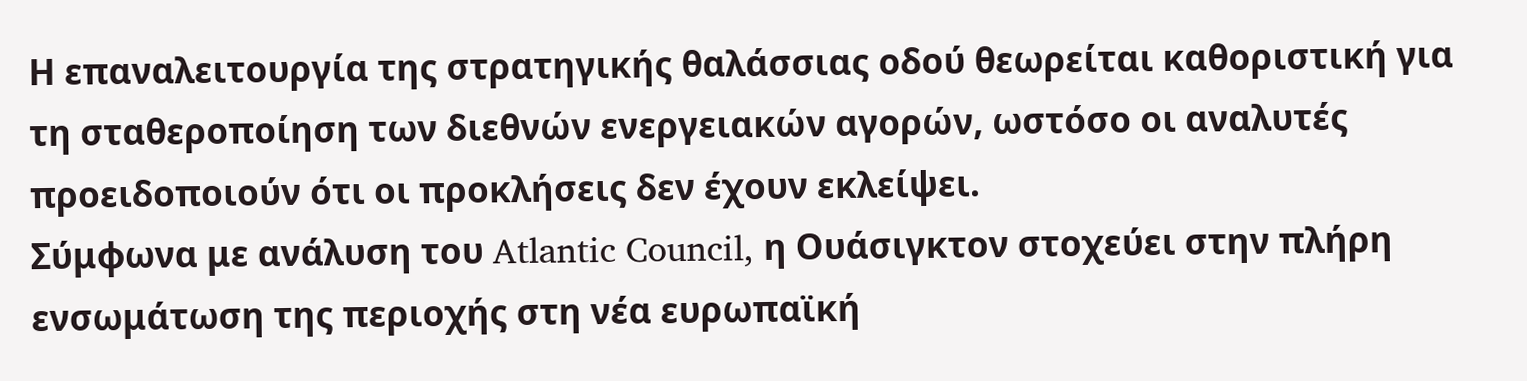Η επαναλειτουργία της στρατηγικής θαλάσσιας οδού θεωρείται καθοριστική για τη σταθεροποίηση των διεθνών ενεργειακών αγορών, ωστόσο οι αναλυτές προειδοποιούν ότι οι προκλήσεις δεν έχουν εκλείψει.
Σύμφωνα με ανάλυση του Atlantic Council, η Ουάσιγκτον στοχεύει στην πλήρη ενσωμάτωση της περιοχής στη νέα ευρωπαϊκή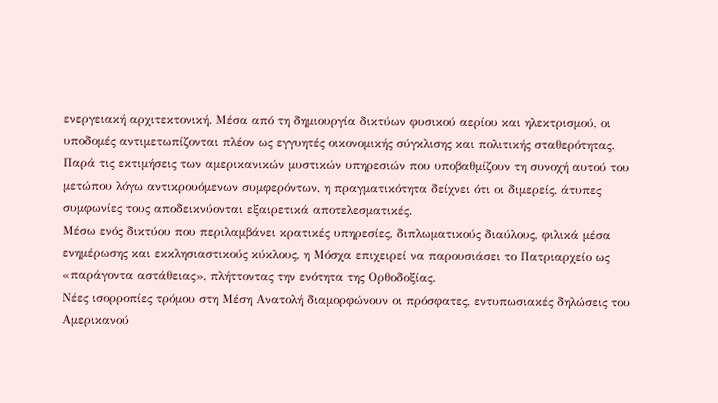ενεργειακή αρχιτεκτονική. Μέσα από τη δημιουργία δικτύων φυσικού αερίου και ηλεκτρισμού, οι υποδομές αντιμετωπίζονται πλέον ως εγγυητές οικονομικής σύγκλισης και πολιτικής σταθερότητας.
Παρά τις εκτιμήσεις των αμερικανικών μυστικών υπηρεσιών που υποβαθμίζουν τη συνοχή αυτού του μετώπου λόγω αντικρουόμενων συμφερόντων, η πραγματικότητα δείχνει ότι οι διμερείς, άτυπες συμφωνίες τους αποδεικνύονται εξαιρετικά αποτελεσματικές.
Μέσω ενός δικτύου που περιλαμβάνει κρατικές υπηρεσίες, διπλωματικούς διαύλους, φιλικά μέσα ενημέρωσης και εκκλησιαστικούς κύκλους, η Μόσχα επιχειρεί να παρουσιάσει το Πατριαρχείο ως «παράγοντα αστάθειας», πλήττοντας την ενότητα της Ορθοδοξίας.
Νέες ισορροπίες τρόμου στη Μέση Ανατολή διαμορφώνουν οι πρόσφατες, εντυπωσιακές δηλώσεις του Αμερικανού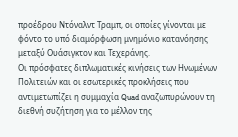προέδρου Ντόναλντ Τραμπ, οι οποίες γίνονται με φόντο το υπό διαμόρφωση μνημόνιο κατανόησης μεταξύ Ουάσιγκτον και Τεχεράνης.
Οι πρόσφατες διπλωματικές κινήσεις των Ηνωμένων Πολιτειών και οι εσωτερικές προκλήσεις που αντιμετωπίζει η συμμαχία Quad αναζωπυρώνουν τη διεθνή συζήτηση για το μέλλον της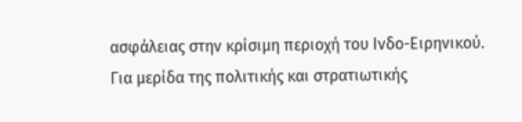ασφάλειας στην κρίσιμη περιοχή του Ινδο-Ειρηνικού.
Για μερίδα της πολιτικής και στρατιωτικής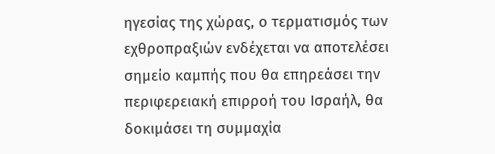ηγεσίας της χώρας, ο τερματισμός των εχθροπραξιών ενδέχεται να αποτελέσει σημείο καμπής που θα επηρεάσει την περιφερειακή επιρροή του Ισραήλ, θα δοκιμάσει τη συμμαχία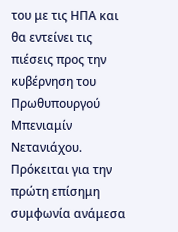του με τις ΗΠΑ και θα εντείνει τις πιέσεις προς την κυβέρνηση του Πρωθυπουργού Μπενιαμίν Νετανιάχου.
Πρόκειται για την πρώτη επίσημη συμφωνία ανάμεσα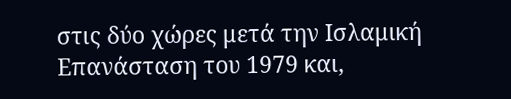στις δύο χώρες μετά την Ισλαμική Επανάσταση του 1979 και,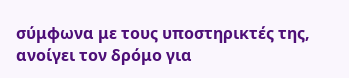σύμφωνα με τους υποστηρικτές της, ανοίγει τον δρόμο για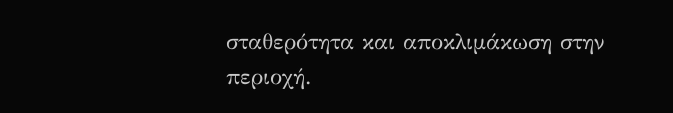σταθερότητα και αποκλιμάκωση στην περιοχή.